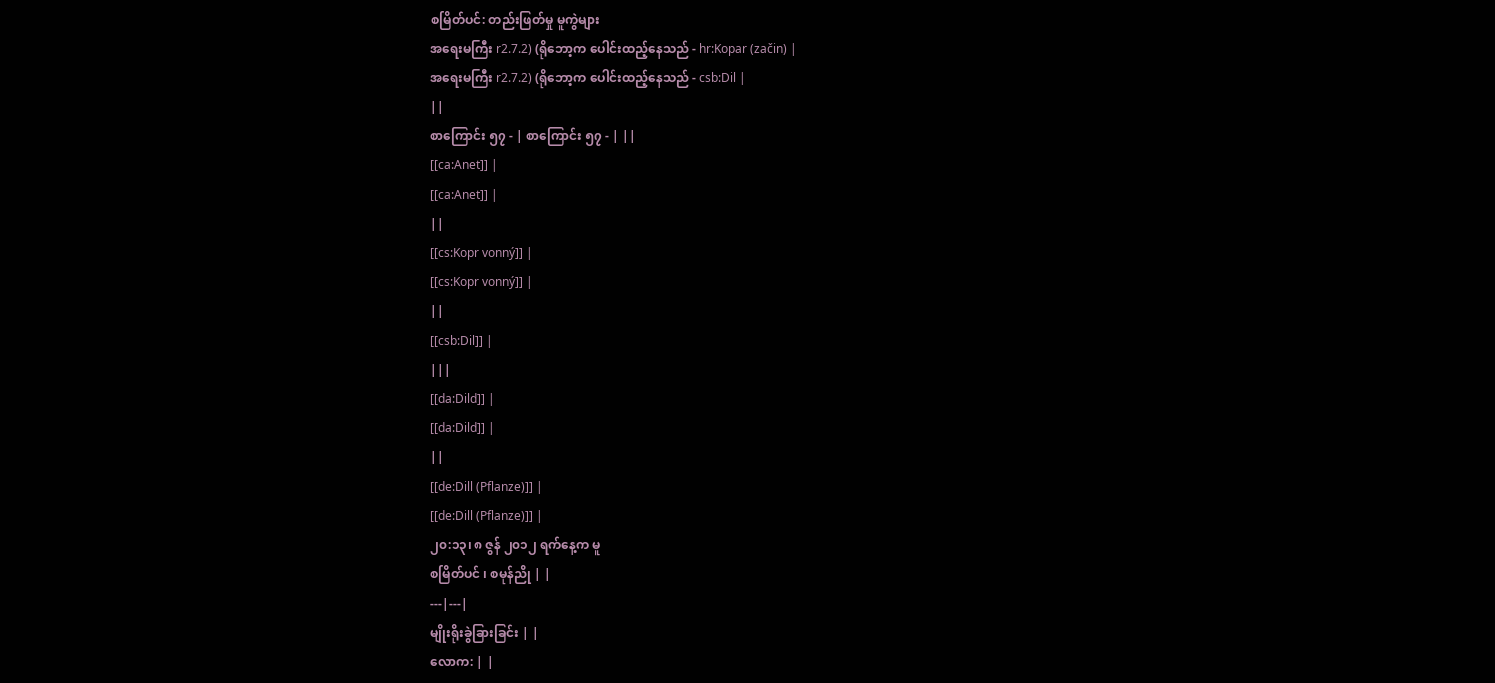စမြိတ်ပင်: တည်းဖြတ်မှု မူကွဲများ
အရေးမကြီး r2.7.2) (ရိုဘော့က ပေါင်းထည့်နေသည် - hr:Kopar (začin) |
အရေးမကြီး r2.7.2) (ရိုဘော့က ပေါင်းထည့်နေသည် - csb:Dil |
||
စာကြောင်း ၅၇ - | စာကြောင်း ၅၇ - | ||
[[ca:Anet]] |
[[ca:Anet]] |
||
[[cs:Kopr vonný]] |
[[cs:Kopr vonný]] |
||
[[csb:Dil]] |
|||
[[da:Dild]] |
[[da:Dild]] |
||
[[de:Dill (Pflanze)]] |
[[de:Dill (Pflanze)]] |
၂၀:၁၃၊ ၈ ဇွန် ၂၀၁၂ ရက်နေ့က မူ
စမြိတ်ပင် ၊ စမုန်ညို | |
---|---|
မျိုးရိုးခွဲခြားခြင်း | |
လောက: | |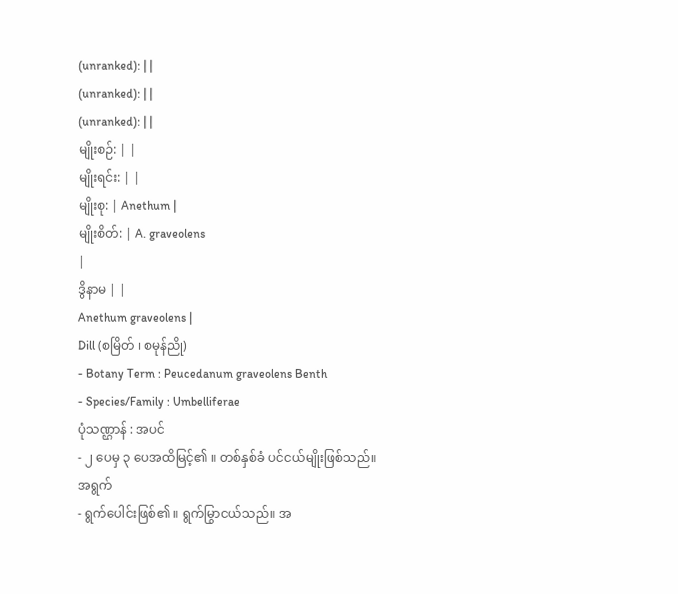(unranked): | |
(unranked): | |
(unranked): | |
မျိုးစဉ်: | |
မျိုးရင်း: | |
မျိုးစု: | Anethum |
မျိုးစိတ်: | A. graveolens
|
ဒွိနာမ | |
Anethum graveolens |
Dill (စမြိတ် ၊ စမုန်ညို)
- Botany Term : Peucedanum graveolens Benth
- Species/Family : Umbelliferae
ပုံသဏ္ဌာန် : အပင်
- ၂ ပေမှ ၃ ပေအထိမြင့်၏ ။ တစ်နှစ်ခံ ပင်ငယ်မျိုးဖြစ်သည်။
အရွက်
- ရွက်ပေါင်းဖြစ်၏ ။ ရွက်မြွာငယ်သည်။ အ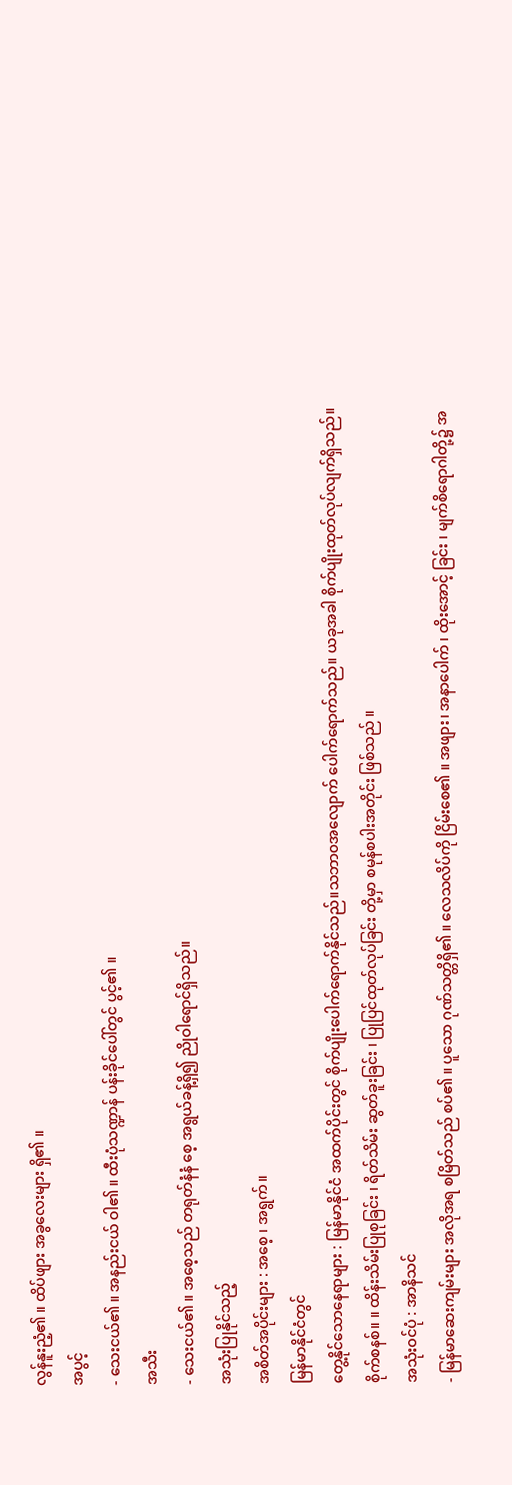လွန်နူးညံ့၏ ။ ထိပ်ဖျား အခွလေးများ ရှိ၏ ။
အပွင့်
- သေးငယ်၏ ။ အနည်းငယ် ဝါ၏ ။ ထီးပုံသဏ္ဍာန် ပန်းခိုင်ပေါ်တွင် ပွင့်၏ ။
အသီး
- သေးငယ်၏ ။ အစေ့သည် တရုတ်နံနံ စေ့ အရွယ်ခန့်ရှိ၍ ညိုဝါရောင်ရှိသည်။
အသုံးပြုနိုင်သည့်
အစိတ်အပိုင်းများ : အစေ့ ၊ အရွက်။
မြန်မာနိုင်ငံတွင်
တွေ့နိုင်သောနေရာများ : မြန်မာနိုင်ငံ အထက်ပိုင်းတွင် စိုက်ပျိုးပေါက်ရောက်နိုင်သည်။သဘာ၀အလျောက် ပေါက်ရောက်သည်။ ယခုအခါ စိုက်ပျိုးထုတ်လုပ်လျက်ရှိသည်။
စိုက်စနစ်။ ။ ထိန်းသိမ်းပြုစုခြင်း ၊ ရိတ်သိမ်း ဆွတ်ခူးခြင်း ၊ ပြုပြင်ထုတ်လုပ်ခြင်း တို့မှာ စမုန်စပါးအတိုင်း ဖြစ်သည် ။
အသုံးဝင်ပုံ : အာနိသင်
- မြန်မာဆေးကျမ်းများ အလိုအရ စမြိတ်သည် စပ်၏ ။ ပူသော ဂုဏ်သတ္တိရှိ၏ ။ လေသလိပ်ကို ငြိမ်းစေ၏ ။ အဖျား၊ အနာပေါက် ၊ ထိုးအောင့် ခြင်း ၊ မျက်စိရောဂါတို့၌ အ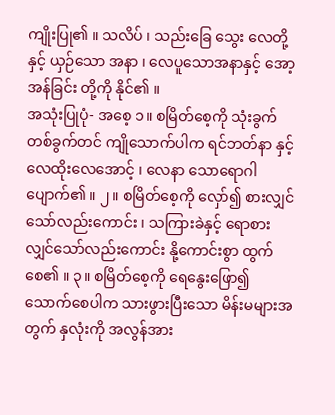ကျိုးပြု၏ ။ သလိပ် ၊ သည်းခြေ သွေး လေတို့နှင့် ယှဉ်သော အနာ ၊ လေပူသောအနာနှင့် အော့အန်ခြင်း တို့ကို နိုင်၏ ။
အသုံးပြုပုံ- အစေ့ ၁။ စမြိတ်စေ့ကို သုံးခွက်တစ်ခွက်တင် ကျိုသောက်ပါက ရင်ဘတ်နာ နှင့် လေထိုးလေအောင့် ၊ လေနာ သောရောဂါ ပျောက်၏ ။ ၂။ စမြိတ်စေ့ကို လှော်၍ စားလျှင် သော်လည်းကောင်း ၊ သကြားခဲနှင့် ရောစားလျှင်သော်လည်းကောင်း နို့ကောင်းစွာ ထွက်စေ၏ ။ ၃။ စမြိတ်စေ့ကို ရေနွေးဖြော၍ သောက်စေပါက သားဖွားပြီးသော မိန်းမများအတွက် နှလုံးကို အလွန်အား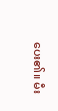ပေး၏။ မီး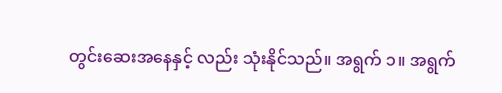တွင်းဆေးအနေနှင့် လည်း သုံးနိုင်သည်။ အရွက် ၁။ အရွက်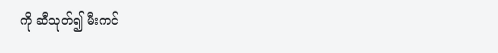ကို ဆီသုတ်၍ မီးကင်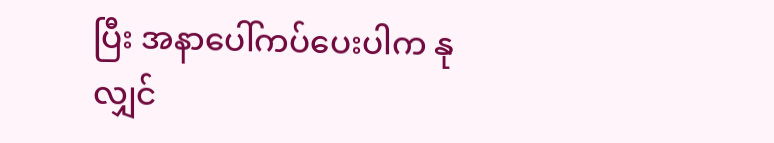ပြီး အနာပေါ်ကပ်ပေးပါက နုလျှင်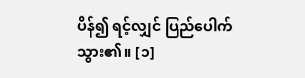ပိန်၍ ရင့်လျှင် ပြည်ပေါက်သွား၏။ [၁]